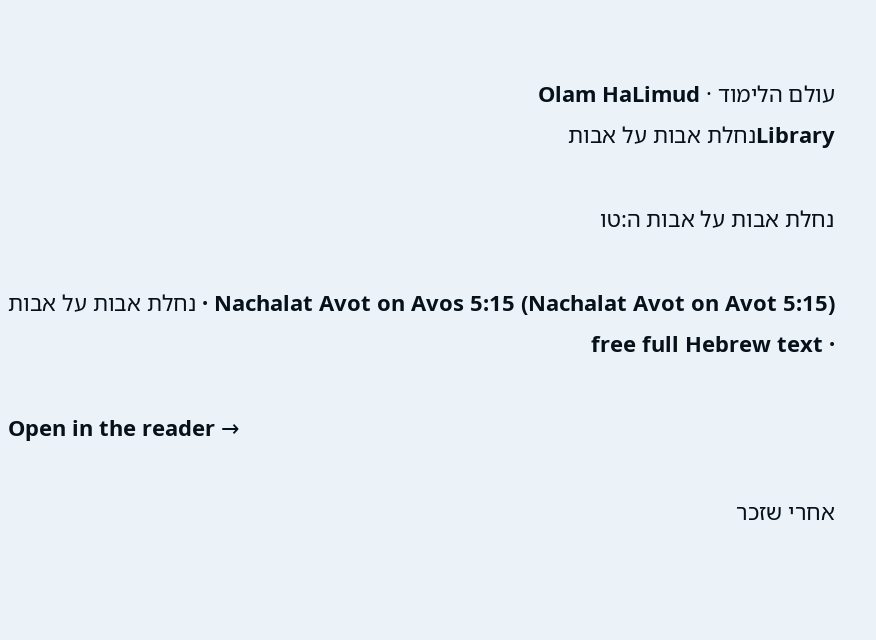עולם הלימוד · Olam HaLimud
Libraryנחלת אבות על אבות

נחלת אבות על אבות ה:טו

Nachalat Avot on Avos 5:15 (Nachalat Avot on Avot 5:15) · נחלת אבות על אבות · free full Hebrew text

Open in the reader →

אחרי שזכר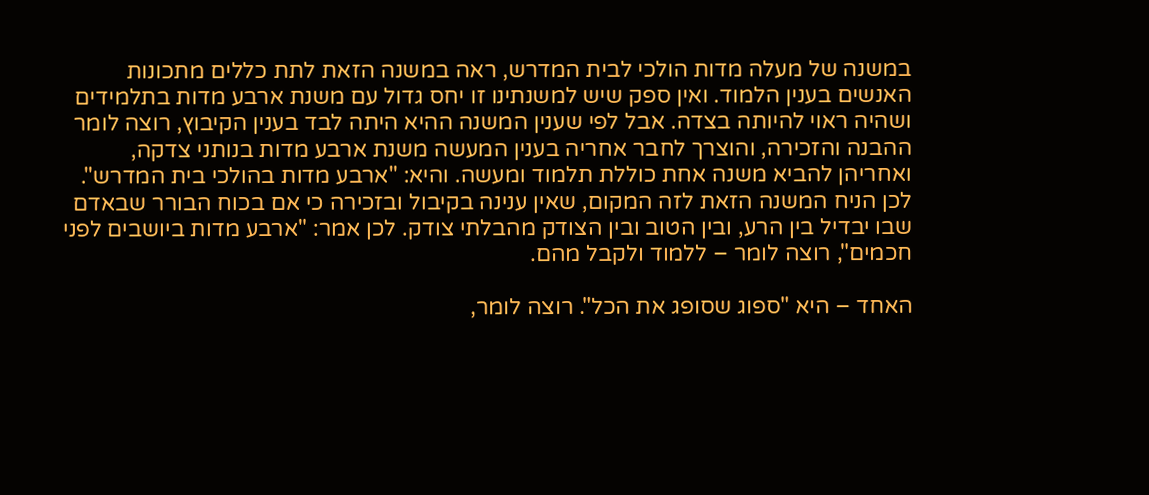במשנה של מעלה מדות הולכי לבית המדרש, ראה במשנה הזאת לתת כללים מתכונות האנשים בענין הלמוד. ואין ספק שיש למשנתינו זו יחס גדול עם משנת ארבע מדות בתלמידים ושהיה ראוי להיותה בצדה. אבל לפי שענין המשנה ההיא היתה לבד בענין הקיבוץ, רוצה לומר ההבנה והזכירה, והוצרך לחבר אחריה בענין המעשה משנת ארבע מדות בנותני צדקה, ואחריהן להביא משנה אחת כוללת תלמוד ומעשה. והיא: "ארבע מדות בהולכי בית המדרש". לכן הניח המשנה הזאת לזה המקום, שאין ענינה בקיבול ובזכירה כי אם בכוח הבורר שבאדם שבו יבדיל בין הרע, ובין הטוב ובין הצודק מהבלתי צודק. לכן אמר: "ארבע מדות ביושבים לפני חכמים", רוצה לומר – ללמוד ולקבל מהם.

האחד – היא "ספוג שסופג את הכל". רוצה לומר,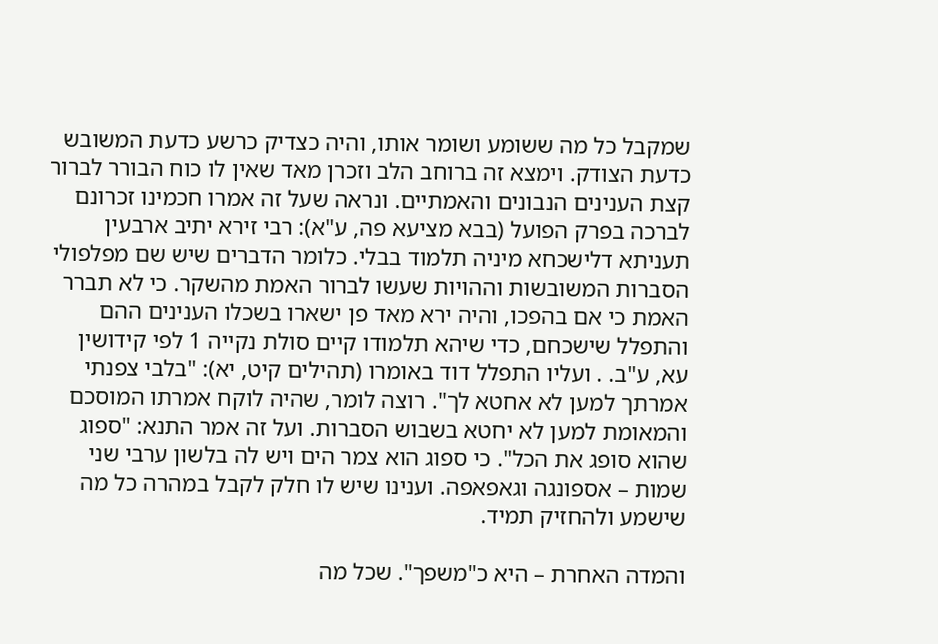שמקבל כל מה ששומע ושומר אותו, והיה כצדיק כרשע כדעת המשובש כדעת הצודק. וימצא זה ברוחב הלב וזכרן מאד שאין לו כוח הבורר לברור קצת הענינים הנבונים והאמתיים. ונראה שעל זה אמרו חכמינו זכרונם לברכה בפרק הפועל (בבא מציעא פה, ע"א): רבי זירא יתיב ארבעין תעניתא דלישכחא מיניה תלמוד בבלי. כלומר הדברים שיש שם מפלפולי הסברות המשובשות וההויות שעשו לברור האמת מהשקר. כי לא תברר האמת כי אם בהפכו, והיה ירא מאד פן ישארו בשכלו הענינים ההם והתפלל שישכחם, כדי שיהא תלמודו קיים סולת נקייה 1 לפי קידושין עא, ע"ב. . ועליו התפלל דוד באומרו (תהילים קיט, יא): "בלבי צפנתי אמרתך למען לא אחטא לך". רוצה לומר, שהיה לוקח אמרתו המוסכם והמאומת למען לא יחטא בשבוש הסברות. ועל זה אמר התנא: "ספוג שהוא סופג את הכל". כי ספוג הוא צמר הים ויש לה בלשון ערבי שני שמות – אספונגה וגאפאפה. וענינו שיש לו חלק לקבל במהרה כל מה שישמע ולהחזיק תמיד.

והמדה האחרת – היא כ"משפך". שכל מה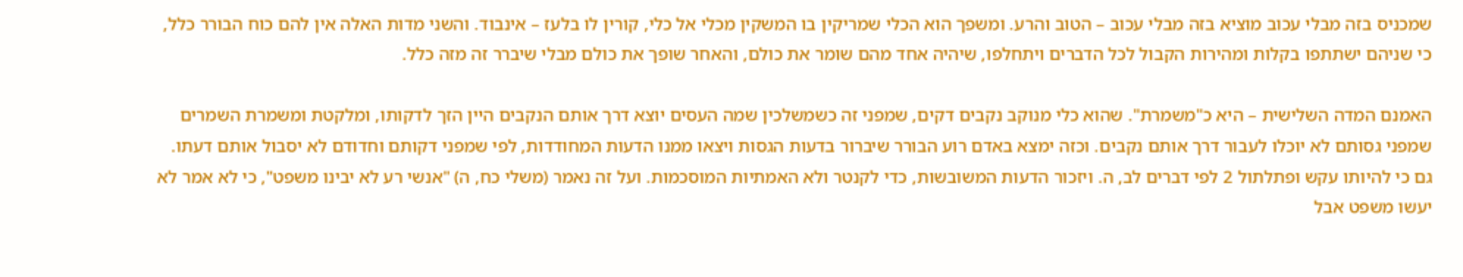שמכניס בזה מבלי עכוב מוציא בזה מבלי עכוב – הטוב והרע. ומשפך הוא הכלי שמריקין בו המשקין מכלי אל כלי, קורין לו בלעז – אינבוד. והשני מדות האלה אין להם כוח הבורר כלל, כי שניהם ישתתפו בקלות ומהירות הקבול לכל הדברים ויתחלפו, שיהיה אחד מהם שומר את כולם, והאחר שופך את כולם מבלי שיברר זה מזה כלל.

האמנם המדה השלישית – היא כ"משמרת". שהוא כלי מנוקב נקבים דקים, שמפני זה כשמשלכין שמה העסים יוצא דרך אותם הנקבים היין הזך לדקותו, ומלקטת ומשמרת השמרים שמפני גסותם לא יוכלו לעבור דרך אותם נקבים. וכזה ימצא באדם רוע הבורר שיברור בדעות הגסות ויצאו ממנו הדעות המחודדות, לפי שמפני דקותם וחדודם לא יסבול אותם דעתו. גם כי להיותו עקש ופתלתול 2 לפי דברים לב, ה. ויזכור הדעות המשובשות, כדי לקנטר ולא האמתיות המוסכמות. ועל זה נאמר (משלי כח, ה) "אנשי רע לא יבינו משפט", כי לא אמר לא יעשו משפט אבל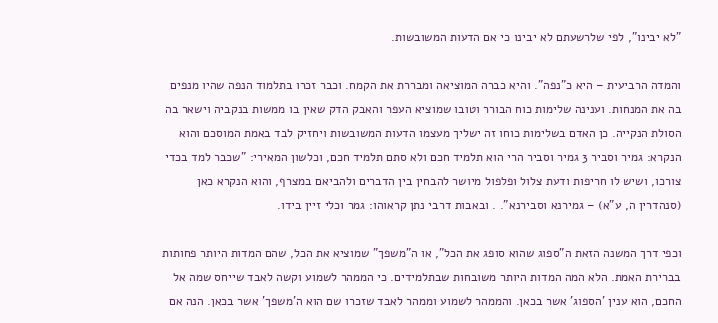"לא יבינו", לפי שלרשעתם לא יבינו כי אם הדעות המשובשות.

והמדה הרביעית – היא כ"נפה". והיא כברה המוציאה ומבררת את הקמח. וכבר זכרו בתלמוד הנפה שהיו מנפים בה את המנחות. וענינה שלימות כוח הבורר וטובו שמוציא העפר והאבק הדק שאין בו ממשות בנקביה וישאר בה הסולת הנקייה. כן האדם בשלימות כוחו זה ישליך מעצמו הדעות המשובשות ויחזיק לבד באמת המוסכם והוא הנקרא: גמיר וסביר 3 גמיר וסביר הרי הוא תלמיד חכם ולא סתם תלמיד חכם, וכלשון המאירי: "שכבר למד בכדי צורכו, ושיש לו חריפות ודעת צלול ופלפול מיושר להבחין בין הדברים ולהביאם במצרף, והוא הנקרא כאן (סנהדרין ה, ע"א) – גמירנא וסבירנא". . ובאבות דרבי נתן קראוהו: גמר וכלי זיין בידו.

וכפי דרך המשנה הזאת ה"ספוג שהוא סופג את הכל", או ה"משפך" שמוציא את הכל, שהם המדות היותר פחותות בברירת האמת. הלא המה המדות היותר משובחות שבתלמידים. כי הממהר לשמוע וקשה לאבד שייחס שמה אל החכם, הוא ענין 'הספוג' אשר בכאן. והממהר לשמוע וממהר לאבד שזכרו שם הוא ה'משפך' אשר בכאן. הנה אם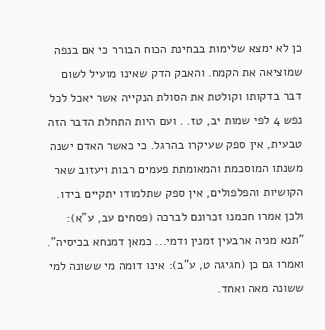כן לא ימצא שלימות בבחינת הכוח הבורר כי אם בנפה שמוציאה את הקמח. והאבק הדק שאינו מועיל לשום דבר בדקותו וקולטת את הסולת הנקייה אשר יאכל לכל נפש 4 לפי שמות יב, טז. . ועם היות התחלת הדבר הזה טבעית, אין ספק שעיקרו בהרגל. כי כאשר האדם ישנה משנתו המוסכמת והמאומתת פעמים רבות ויעזוב שאר הקושיות והפלפולים, אין ספק שתלמודו יתקיים בידו. ולכן אמרו חכמנו זכרונם לברכה (פסחים עב, ע"א): "תנא מניה ארבעין זמנין ודמי... כמאן דמנחא בכיסיה". ואמרו גם כן (חגיגה ט, ע"ב): אינו דומה מי ששונה למי ששונה מאה ואחד.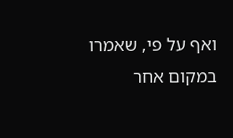ואף על פי, שאמרו במקום אחר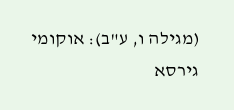(מגילה ו, ע"ב): אוקומי גירסא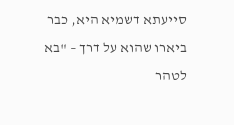סייעתא דשמיא היא, כבר ביארו שהוא על דרך – "בא לטהר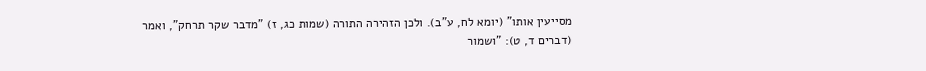מסייעין אותו" (יומא לח, ע"ב). ולכן הזהירה התורה (שמות כג, ז) "מדבר שקר תרחק", ואמר (דברים ד, ט): "ושמור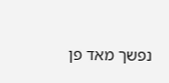נפשך מאד פן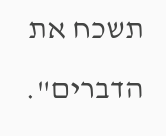תשכח את הדברים".